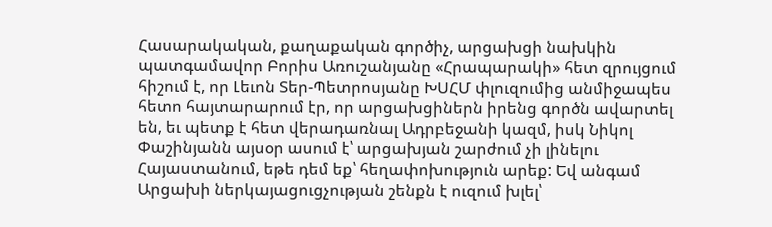Հասարակական, քաղաքական գործիչ, արցախցի նախկին պատգամավոր Բորիս Առուշանյանը «Հրապարակի» հետ զրույցում հիշում է, որ Լեւոն Տեր-Պետրոսյանը ԽՍՀՄ փլուզումից անմիջապես հետո հայտարարում էր, որ արցախցիներն իրենց գործն ավարտել են, եւ պետք է հետ վերադառնալ Ադրբեջանի կազմ, իսկ Նիկոլ Փաշինյանն այսօր ասում է՝ արցախյան շարժում չի լինելու Հայաստանում, եթե դեմ եք՝ հեղափոխություն արեք: Եվ անգամ Արցախի ներկայացուցչության շենքն է ուզում խլել՝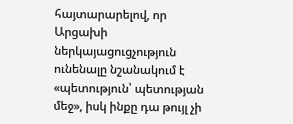հայտարարելով, որ Արցախի ներկայացուցչություն ունենալը նշանակում է «պետություն՝ պետության մեջ», իսկ ինքը դա թույլ չի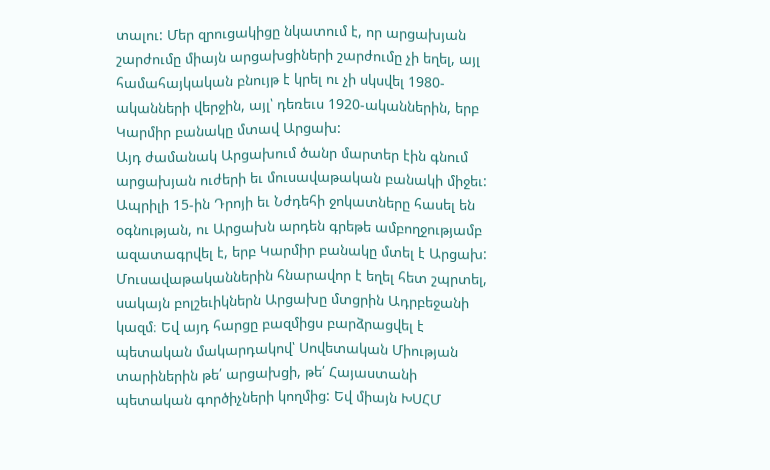տալու: Մեր զրուցակիցը նկատում է, որ արցախյան շարժումը միայն արցախցիների շարժումը չի եղել, այլ համահայկական բնույթ է կրել ու չի սկսվել 1980-ականների վերջին, այլ՝ դեռեւս 1920-ականներին, երբ Կարմիր բանակը մտավ Արցախ:
Այդ ժամանակ Արցախում ծանր մարտեր էին գնում արցախյան ուժերի եւ մուսավաթական բանակի միջեւ: Ապրիլի 15-ին Դրոյի եւ Նժդեհի ջոկատները հասել են օգնության, ու Արցախն արդեն գրեթե ամբողջությամբ ազատագրվել է, երբ Կարմիր բանակը մտել է Արցախ: Մուսավաթականներին հնարավոր է եղել հետ շպրտել, սակայն բոլշեւիկներն Արցախը մտցրին Ադրբեջանի կազմ։ Եվ այդ հարցը բազմիցս բարձրացվել է պետական մակարդակով՝ Սովետական Միության տարիներին թե՛ արցախցի, թե՛ Հայաստանի պետական գործիչների կողմից: Եվ միայն ԽՍՀՄ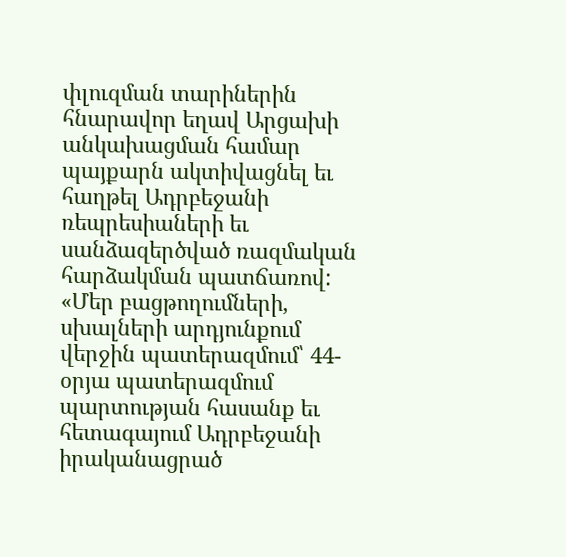փլուզման տարիներին հնարավոր եղավ Արցախի անկախացման համար պայքարն ակտիվացնել եւ հաղթել Ադրբեջանի ռեպրեսիաների եւ սանձազերծված ռազմական հարձակման պատճառով:
«Մեր բացթողումների, սխալների արդյունքում վերջին պատերազմում՝ 44-օրյա պատերազմում պարտության հասանք եւ հետագայում Ադրբեջանի իրականացրած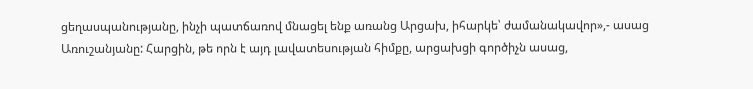ցեղասպանությանը, ինչի պատճառով մնացել ենք առանց Արցախ, իհարկե՝ ժամանակավոր»,- ասաց Առուշանյանը: Հարցին, թե որն է այդ լավատեսության հիմքը, արցախցի գործիչն ասաց,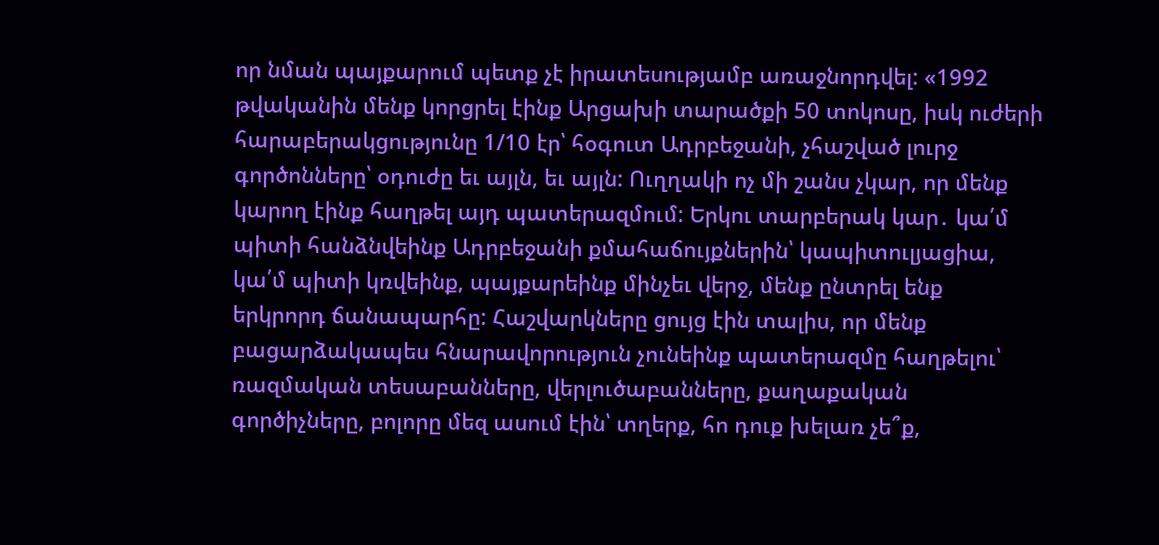որ նման պայքարում պետք չէ իրատեսությամբ առաջնորդվել: «1992 թվականին մենք կորցրել էինք Արցախի տարածքի 50 տոկոսը, իսկ ուժերի հարաբերակցությունը 1/10 էր՝ հօգուտ Ադրբեջանի, չհաշված լուրջ գործոնները՝ օդուժը եւ այլն, եւ այլն: Ուղղակի ոչ մի շանս չկար, որ մենք կարող էինք հաղթել այդ պատերազմում: Երկու տարբերակ կար․ կա՛մ պիտի հանձնվեինք Ադրբեջանի քմահաճույքներին՝ կապիտուլյացիա, կա՛մ պիտի կռվեինք, պայքարեինք մինչեւ վերջ, մենք ընտրել ենք երկրորդ ճանապարհը: Հաշվարկները ցույց էին տալիս, որ մենք բացարձակապես հնարավորություն չունեինք պատերազմը հաղթելու՝ ռազմական տեսաբանները, վերլուծաբանները, քաղաքական գործիչները, բոլորը մեզ ասում էին՝ տղերք, հո դուք խելառ չե՞ք,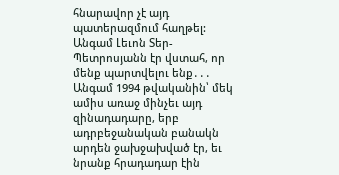հնարավոր չէ այդ պատերազմում հաղթել: Անգամ Լեւոն Տեր-Պետրոսյանն էր վստահ, որ մենք պարտվելու ենք․․․ Անգամ 1994 թվականին՝ մեկ ամիս առաջ մինչեւ այդ զինադադարը, երբ ադրբեջանական բանակն արդեն ջախջախված էր, եւ նրանք հրադադար էին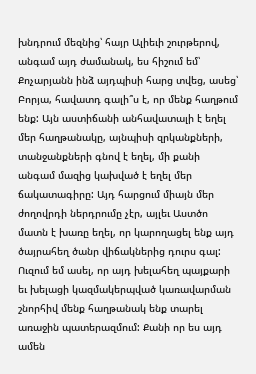խնդրում մեզնից՝ հայր Ալիեւի շուրթերով, անգամ այդ ժամանակ, ես հիշում եմ՝ Քոչարյանն ինձ այդպիսի հարց տվեց, ասեց՝ Բորյա, հավատդ գալի՞ս է, որ մենք հաղթում ենք: Այն աստիճանի անհավատալի է եղել մեր հաղթանակը, այնպիսի զրկանքների, տանջանքների գնով է եղել, մի քանի անգամ մազից կախված է եղել մեր ճակատագիրը: Այդ հարցում միայն մեր ժողովրդի ներդրումը չէր, այլեւ Աստծո մատն է խառը եղել, որ կարողացել ենք այդ ծայրահեղ ծանր վիճակներից դուրս գալ: Ուզում եմ ասել, որ այդ խելահեղ պայքարի եւ խելացի կազմակերպված կառավարման շնորհիվ մենք հաղթանակ ենք տարել առաջին պատերազմում: Քանի որ ես այդ ամեն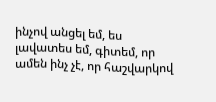ինչով անցել եմ, ես լավատես եմ, գիտեմ, որ ամեն ինչ չէ, որ հաշվարկով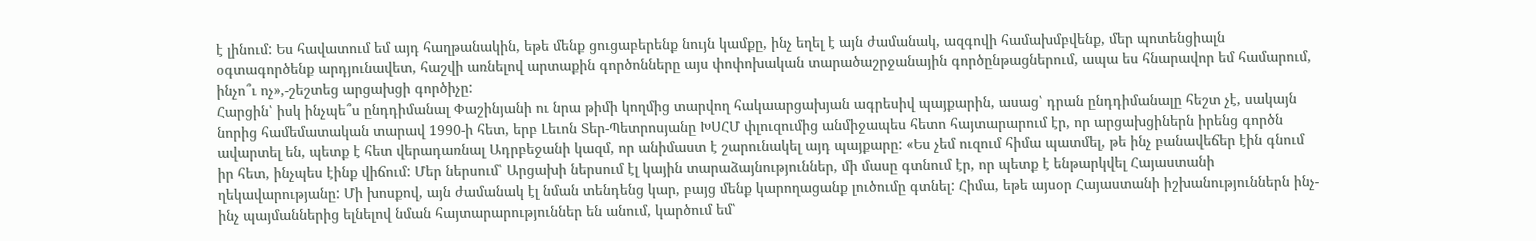է լինում: Ես հավատում եմ այդ հաղթանակին, եթե մենք ցուցաբերենք նույն կամքը, ինչ եղել է այն ժամանակ, ազգովի համախմբվենք, մեր պոտենցիալն օգտագործենք արդյունավետ, հաշվի առնելով արտաքին գործոնները այս փոփոխական տարածաշրջանային գործընթացներում, ապա ես հնարավոր եմ համարում, ինչո՞ւ ոչ»,-շեշտեց արցախցի գործիչը:
Հարցին՝ իսկ ինչպե՞ս ընդդիմանալ Փաշինյանի ու նրա թիմի կողմից տարվող հակաարցախյան ագրեսիվ պայքարին, ասաց՝ դրան ընդդիմանալը հեշտ չէ, սակայն նորից համեմատական տարավ 1990-ի հետ, երբ Լեւոն Տեր-Պետրոսյանը ԽՍՀՄ փլուզումից անմիջապես հետո հայտարարում էր, որ արցախցիներն իրենց գործն ավարտել են, պետք է հետ վերադառնալ Ադրբեջանի կազմ, որ անիմաստ է շարունակել այդ պայքարը: «Ես չեմ ուզում հիմա պատմել, թե ինչ բանավեճեր էին գնում իր հետ, ինչպես էինք վիճում: Մեր ներսում՝ Արցախի ներսում էլ կային տարաձայնություններ, մի մասը գտնում էր, որ պետք է ենթարկվել Հայաստանի ղեկավարությանը: Մի խոսքով, այն ժամանակ էլ նման տենդենց կար, բայց մենք կարողացանք լուծումը գտնել: Հիմա, եթե այսօր Հայաստանի իշխանություններն ինչ-ինչ պայմաններից ելնելով նման հայտարարություններ են անում, կարծում եմ՝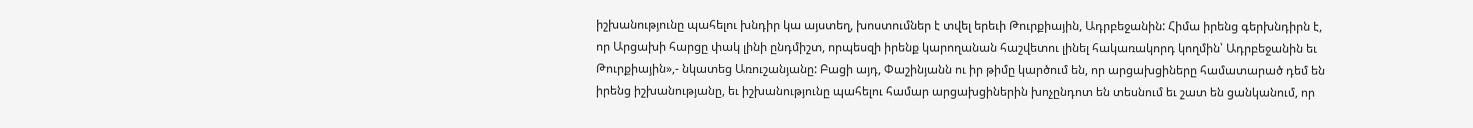իշխանությունը պահելու խնդիր կա այստեղ, խոստումներ է տվել երեւի Թուրքիային, Ադրբեջանին: Հիմա իրենց գերխնդիրն է, որ Արցախի հարցը փակ լինի ընդմիշտ, որպեսզի իրենք կարողանան հաշվետու լինել հակառակորդ կողմին՝ Ադրբեջանին եւ Թուրքիային»,- նկատեց Առուշանյանը: Բացի այդ, Փաշինյանն ու իր թիմը կարծում են, որ արցախցիները համատարած դեմ են իրենց իշխանությանը, եւ իշխանությունը պահելու համար արցախցիներին խոչընդոտ են տեսնում եւ շատ են ցանկանում, որ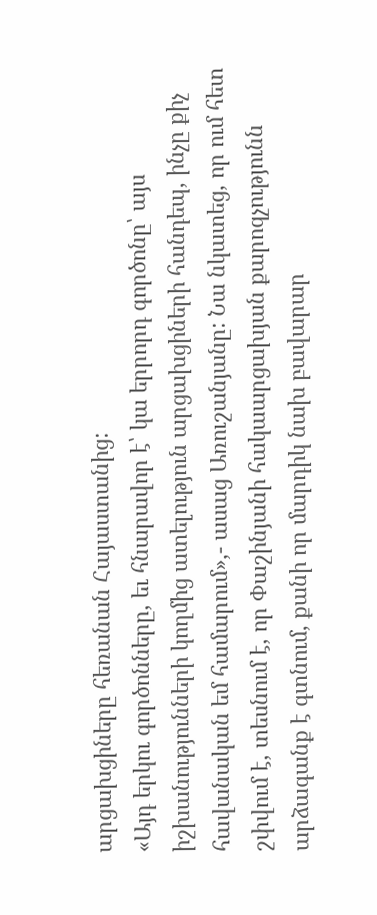արցախցիները հեռանան Հայաստանից:
«Այդ երկու գործոնները, եւ հնարավոր է՝ կա երրորդ գործոնը՝ այս իշխանությունների կողմից ատելություն արցախցիների հանդեպ, ինչը քիչ հավանական եմ համարում»,- ասաց Առուշանյանը: Նա նկատեց, որ ում հետ շփվում է, տեսնում է, որ Փաշինյանի հակաարցախյան քարոզչությունն արձագանք է գտնում, քանի որ մարդիկ նախ բավարար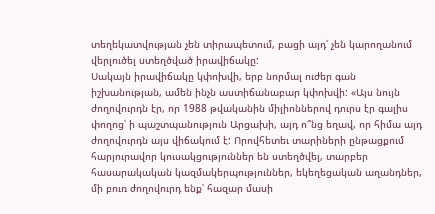տեղեկատվության չեն տիրապետում, բացի այդ՝ չեն կարողանում վերլուծել ստեղծված իրավիճակը:
Սակայն իրավիճակը կփոխվի, երբ նորմալ ուժեր գան իշխանության, ամեն ինչն աստիճանաբար կփոխվի: «Այս նույն ժողովուրդն էր, որ 1988 թվականին միլիոններով դուրս էր գալիս փողոց՝ ի պաշտպանություն Արցախի, այդ ո՞նց եղավ, որ հիմա այդ ժողովուրդն այս վիճակում է: Որովհետեւ տարիների ընթացքում հարյուրավոր կուսակցություններ են ստեղծվել, տարբեր հասարակական կազմակերպություններ, եկեղեցական աղանդներ, մի բուռ ժողովուրդ ենք՝ հազար մասի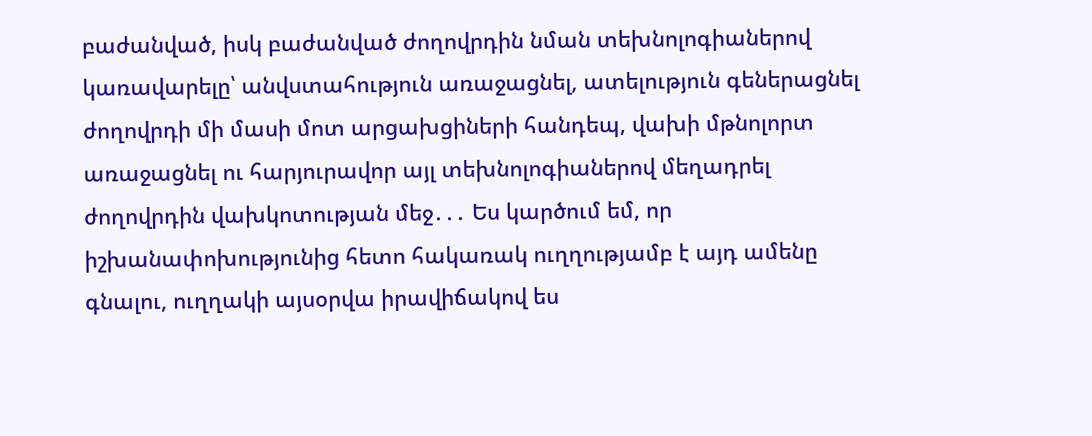բաժանված, իսկ բաժանված ժողովրդին նման տեխնոլոգիաներով կառավարելը՝ անվստահություն առաջացնել, ատելություն գեներացնել ժողովրդի մի մասի մոտ արցախցիների հանդեպ, վախի մթնոլորտ առաջացնել ու հարյուրավոր այլ տեխնոլոգիաներով մեղադրել ժողովրդին վախկոտության մեջ․․․ Ես կարծում եմ, որ իշխանափոխությունից հետո հակառակ ուղղությամբ է այդ ամենը գնալու, ուղղակի այսօրվա իրավիճակով ես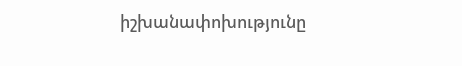իշխանափոխությունը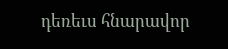դեռեւս հնարավոր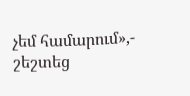չեմ համարում»,- շեշտեց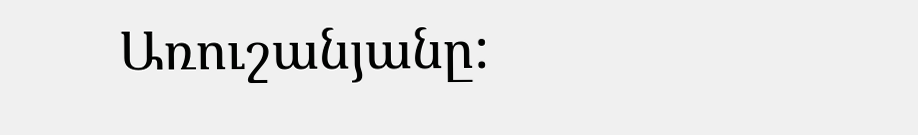Առուշանյանը: